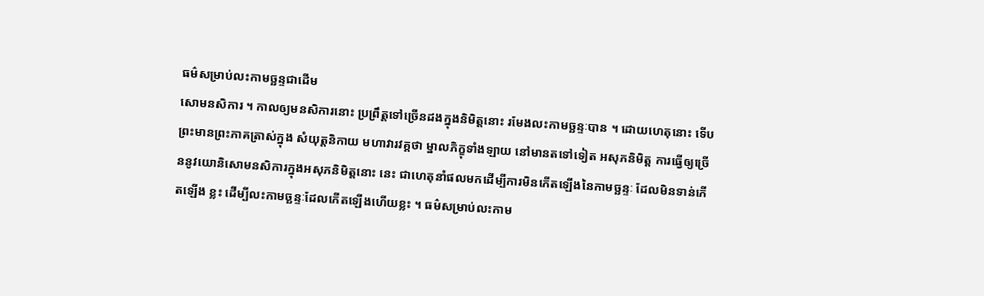ធម៌សម្រាប់លះកាមច្ឆន្ទជាដើម
សោមនសិការ ។ កាលឲ្យមនសិការនោះ ប្រព្រឹត្តទៅច្រើនដងក្នុងនិមិត្តនោះ រមែងលះកាមច្ឆន្ទៈបាន ។ ដោយហេតុនោះ ទើបព្រះមានព្រះភាគត្រាស់ក្នុង សំយុត្តនិកាយ មហាវារវគ្គថា ម្នាលភិក្ខុទាំងឡាយ នៅមានតទៅទៀត អសុភនិមិត្ត ការធ្វើឲ្យច្រើននូវយោនិសោមនសិការក្នុងអសុភនិមិត្តនោះ នេះ ជាហេតុនាំផលមកដើម្បីការមិនកើតឡើងនៃកាមច្ឆន្ទៈ ដែលមិនទាន់កើតឡើង ខ្លះ ដើម្បីលះកាមច្ឆន្ទៈដែលកើតឡើងហើយខ្លះ ។ ធម៌សម្រាប់លះកាម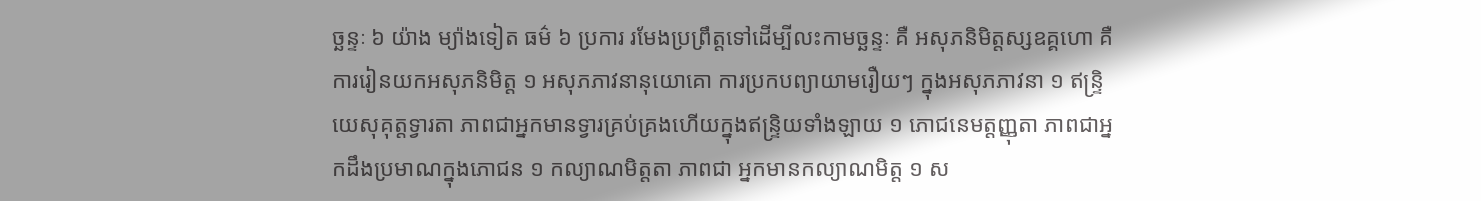ច្ឆន្ទៈ ៦ យ៉ាង ម្យ៉ាងទៀត ធម៌ ៦ ប្រការ រមែងប្រព្រឹត្តទៅដើម្បីលះកាមច្ឆន្ទៈ គឺ អសុភនិមិត្តស្សឧគ្គហោ គឺការរៀនយកអសុភនិមិត្ត ១ អសុភភាវនានុយោគោ ការប្រកបព្យាយាមរឿយៗ ក្នុងអសុភភាវនា ១ ឥន្ទ្រិយេសុគុត្តទ្វារតា ភាពជាអ្នកមានទ្វារគ្រប់គ្រងហើយក្នុងឥន្ទ្រិយទាំងឡាយ ១ ភោជនេមត្តញ្ញុតា ភាពជាអ្នកដឹងប្រមាណក្នុងភោជន ១ កល្យាណមិត្តតា ភាពជា អ្នកមានកល្យាណមិត្ត ១ ស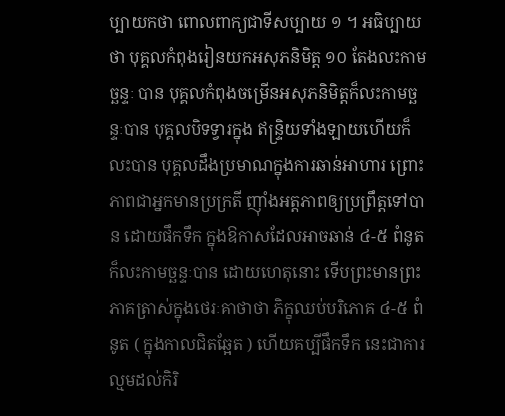ប្បាយកថា ពោលពាក្យជាទីសប្បាយ ១ ។ អធិប្បាយថា បុគ្គលកំពុងរៀនយកអសុភនិមិត្ត ១០ តែងលះកាមច្ឆន្ទៈ បាន បុគ្គលកំពុងចម្រើនអសុភនិមិត្តក៏លះកាមច្ឆន្ទៈបាន បុគ្គលបិទទ្វារក្នុង ឥន្ទ្រិយទាំងឡាយហើយក៏លះបាន បុគ្គលដឹងប្រមាណក្នុងការឆាន់អាហារ ព្រោះភាពជាអ្នកមានប្រក្រតី ញ៉ាំងអត្តភាពឲ្យប្រព្រឹត្តទៅបាន ដោយផឹកទឹក ក្នុងឱកាសដែលអាចឆាន់ ៤-៥ ពំនូត ក៏លះកាមច្ឆន្ទៈបាន ដោយហេតុនោះ ទើបព្រះមានព្រះភាគត្រាស់ក្នុងថេរៈគាថាថា ភិក្ខុឈប់បរិភោគ ៤-៥ ពំនូត ( ក្នុងកាលជិតឆ្អែត ) ហើយគប្បីផឹកទឹក នេះជាការល្មមដល់កិរិ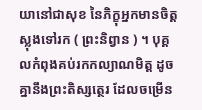យានៅជាសុខ នៃភិក្ខុអ្នកមានចិត្តស្លុងទៅរក ( ព្រះនិព្វាន ) ។ បុគ្គលកំពុងគប់រកកល្យាណមិត្ត ដូចគ្នានឹងព្រះតិស្សត្ថេរ ដែលចម្រើន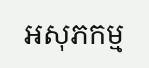អសុភកម្ម